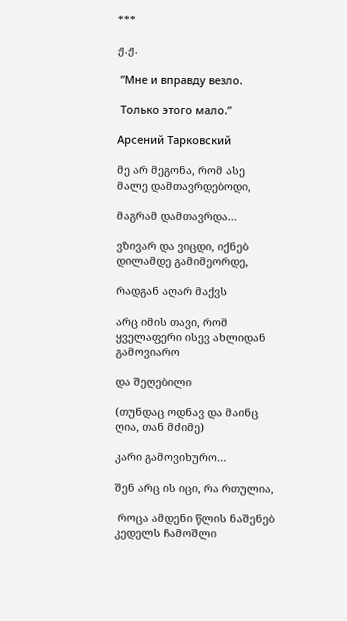***

ჟ.ჟ.

 ”Мне и вправду везло.

 Только этого мало.”

Арсений Тарковский

მე არ მეგონა, რომ ასე მალე დამთავრდებოდი,

მაგრამ დამთავრდა…

ვზივარ და ვიცდი, იქნებ დილამდე გამიმეორდე,

რადგან აღარ მაქვს

არც იმის თავი, რომ ყველაფერი ისევ ახლიდან გამოვიარო

და შეღებილი

(თუნდაც ოდნავ და მაინც ღია, თან მძიმე)

კარი გამოვიხურო…

შენ არც ის იცი, რა რთულია,

 როცა ამდენი წლის ნაშენებ კედელს ჩამოშლი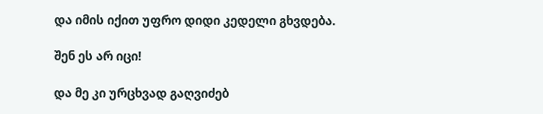და იმის იქით უფრო დიდი კედელი გხვდება.

შენ ეს არ იცი!

და მე კი ურცხვად გაღვიძებ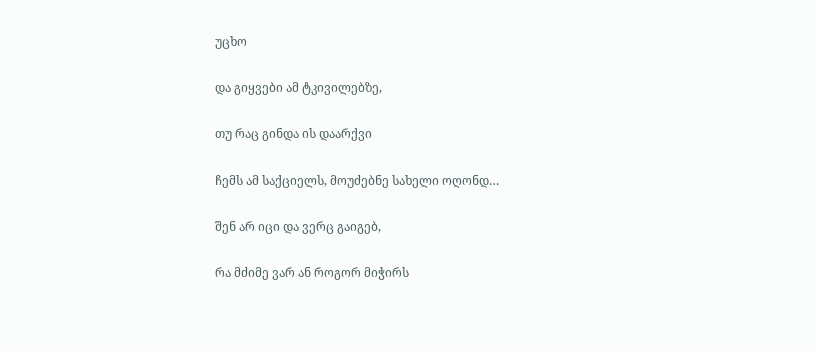უცხო

და გიყვები ამ ტკივილებზე,

თუ რაც გინდა ის დაარქვი

ჩემს ამ საქციელს, მოუძებნე სახელი ოღონდ…

შენ არ იცი და ვერც გაიგებ,

რა მძიმე ვარ ან როგორ მიჭირს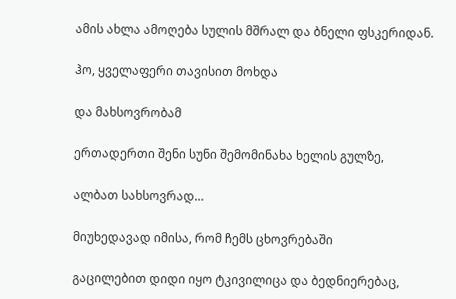ამის ახლა ამოღება სულის მშრალ და ბნელი ფსკერიდან.

ჰო, ყველაფერი თავისით მოხდა

და მახსოვრობამ

ერთადერთი შენი სუნი შემომინახა ხელის გულზე,

ალბათ სახსოვრად…

მიუხედავად იმისა, რომ ჩემს ცხოვრებაში

გაცილებით დიდი იყო ტკივილიცა და ბედნიერებაც,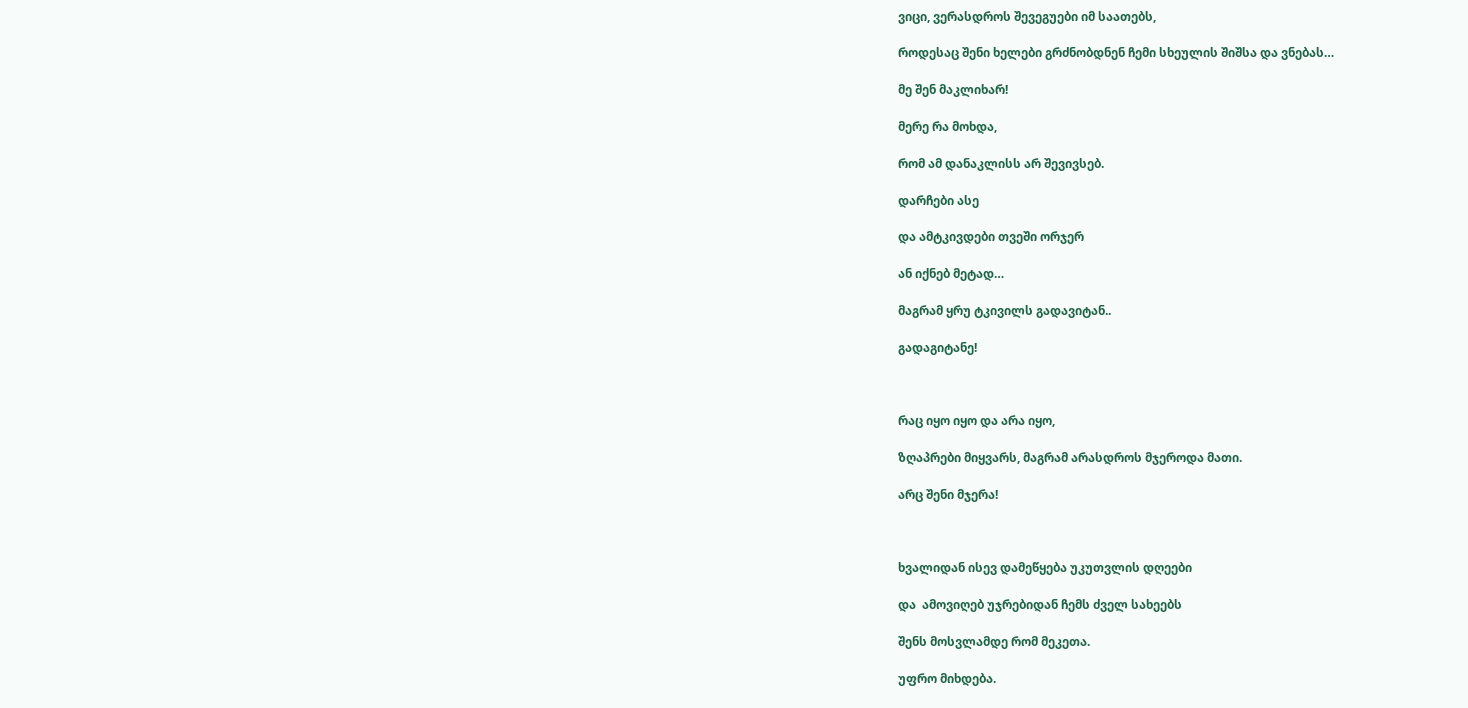ვიცი, ვერასდროს შევეგუები იმ საათებს,

როდესაც შენი ხელები გრძნობდნენ ჩემი სხეულის შიშსა და ვნებას…

მე შენ მაკლიხარ!

მერე რა მოხდა,

რომ ამ დანაკლისს არ შევივსებ.

დარჩები ასე

და ამტკივდები თვეში ორჯერ

ან იქნებ მეტად…

მაგრამ ყრუ ტკივილს გადავიტან..

გადაგიტანე!



რაც იყო იყო და არა იყო,

ზღაპრები მიყვარს, მაგრამ არასდროს მჯეროდა მათი.

არც შენი მჯერა!



ხვალიდან ისევ დამეწყება უკუთვლის დღეები

და  ამოვიღებ უჯრებიდან ჩემს ძველ სახეებს

შენს მოსვლამდე რომ მეკეთა.

უფრო მიხდება.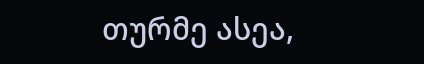თურმე ასეა,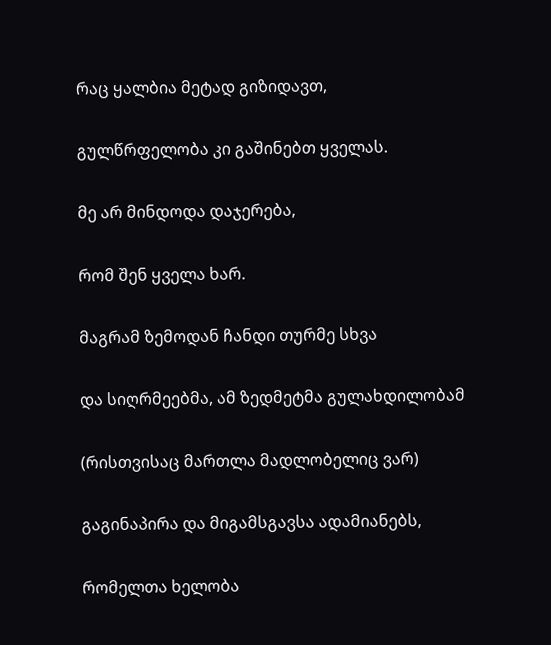რაც ყალბია მეტად გიზიდავთ,

გულწრფელობა კი გაშინებთ ყველას.

მე არ მინდოდა დაჯერება,

რომ შენ ყველა ხარ.

მაგრამ ზემოდან ჩანდი თურმე სხვა

და სიღრმეებმა, ამ ზედმეტმა გულახდილობამ

(რისთვისაც მართლა მადლობელიც ვარ)

გაგინაპირა და მიგამსგავსა ადამიანებს,

რომელთა ხელობა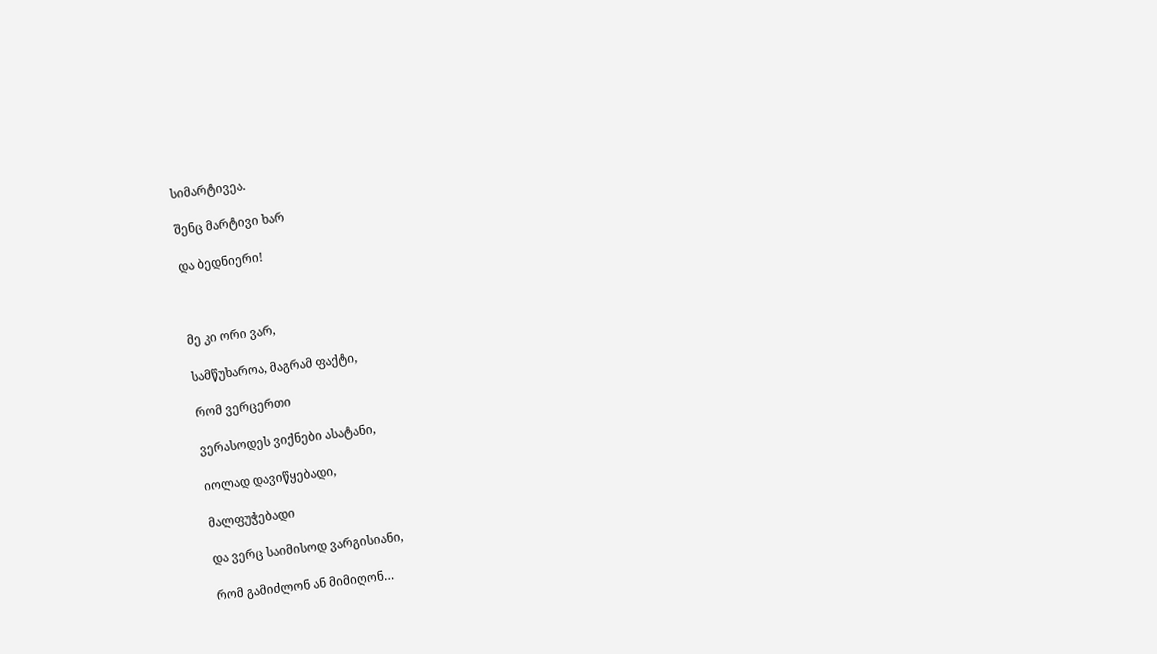სიმარტივეა.

შენც მარტივი ხარ

და ბედნიერი!



მე კი ორი ვარ,

სამწუხაროა, მაგრამ ფაქტი,

რომ ვერცერთი

ვერასოდეს ვიქნები ასატანი,

იოლად დავიწყებადი,

მალფუჭებადი

და ვერც საიმისოდ ვარგისიანი,

რომ გამიძლონ ან მიმიღონ…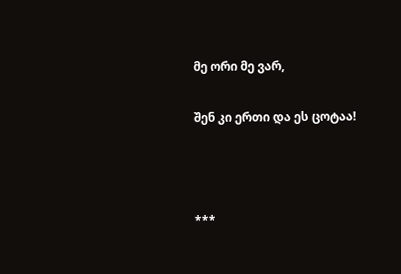მე ორი მე ვარ,

შენ კი ერთი და ეს ცოტაა!



***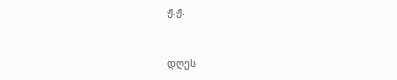ჟ.ჟ.



დღეს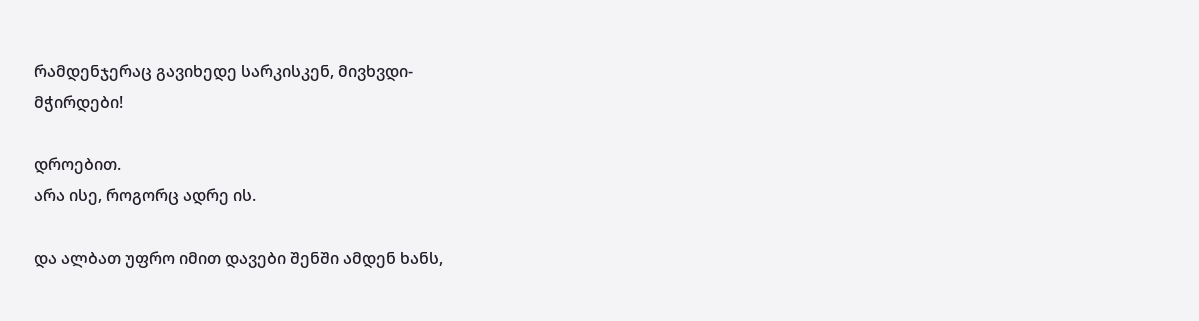რამდენჯერაც გავიხედე სარკისკენ, მივხვდი-
მჭირდები!

დროებით.
არა ისე, როგორც ადრე ის.

და ალბათ უფრო იმით დავები შენში ამდენ ხანს,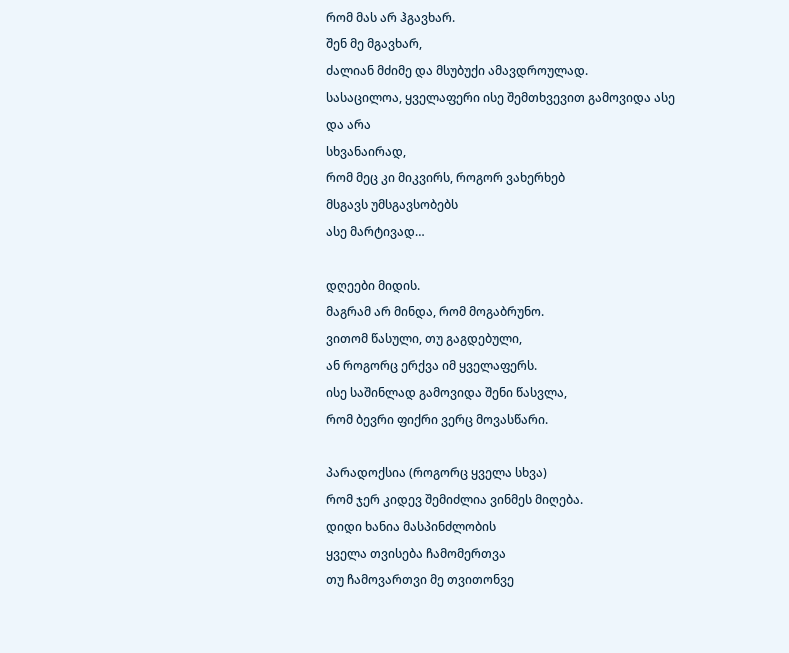რომ მას არ ჰგავხარ.
შენ მე მგავხარ,
ძალიან მძიმე და მსუბუქი ამავდროულად.
სასაცილოა, ყველაფერი ისე შემთხვევით გამოვიდა ასე
და არა
სხვანაირად,
რომ მეც კი მიკვირს, როგორ ვახერხებ
მსგავს უმსგავსობებს
ასე მარტივად…

დღეები მიდის.
მაგრამ არ მინდა, რომ მოგაბრუნო.
ვითომ წასული, თუ გაგდებული,
ან როგორც ერქვა იმ ყველაფერს.
ისე საშინლად გამოვიდა შენი წასვლა,
რომ ბევრი ფიქრი ვერც მოვასწარი.

პარადოქსია (როგორც ყველა სხვა)
რომ ჯერ კიდევ შემიძლია ვინმეს მიღება.
დიდი ხანია მასპინძლობის
ყველა თვისება ჩამომერთვა
თუ ჩამოვართვი მე თვითონვე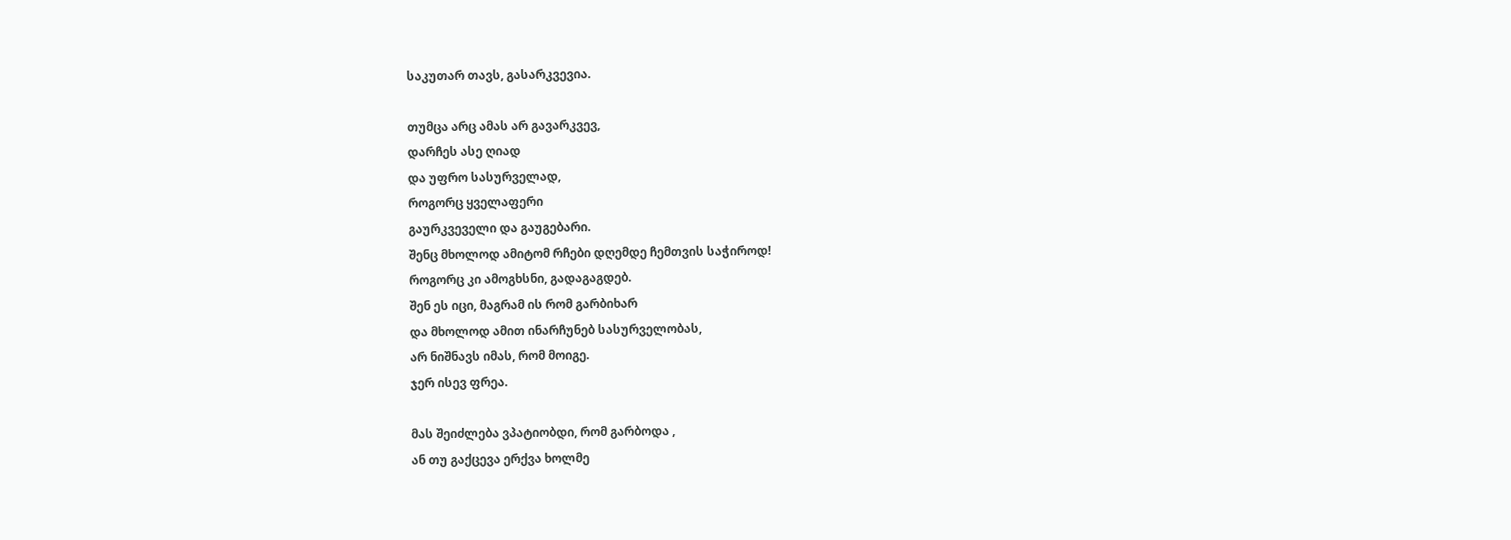საკუთარ თავს, გასარკვევია.

თუმცა არც ამას არ გავარკვევ,
დარჩეს ასე ღიად
და უფრო სასურველად,
როგორც ყველაფერი
გაურკვეველი და გაუგებარი.
შენც მხოლოდ ამიტომ რჩები დღემდე ჩემთვის საჭიროდ!
როგორც კი ამოგხსნი, გადაგაგდებ.
შენ ეს იცი, მაგრამ ის რომ გარბიხარ
და მხოლოდ ამით ინარჩუნებ სასურველობას,
არ ნიშნავს იმას, რომ მოიგე.
ჯერ ისევ ფრეა.

მას შეიძლება ვპატიობდი, რომ გარბოდა ,
ან თუ გაქცევა ერქვა ხოლმე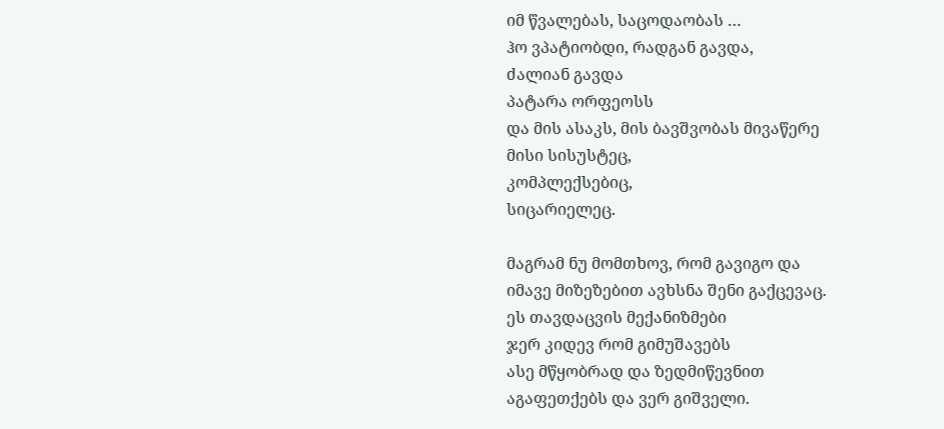იმ წვალებას, საცოდაობას …
ჰო ვპატიობდი, რადგან გავდა,
ძალიან გავდა
პატარა ორფეოსს
და მის ასაკს, მის ბავშვობას მივაწერე
მისი სისუსტეც,
კომპლექსებიც,
სიცარიელეც.

მაგრამ ნუ მომთხოვ, რომ გავიგო და
იმავე მიზეზებით ავხსნა შენი გაქცევაც.
ეს თავდაცვის მექანიზმები
ჯერ კიდევ რომ გიმუშავებს
ასე მწყობრად და ზედმიწევნით
აგაფეთქებს და ვერ გიშველი.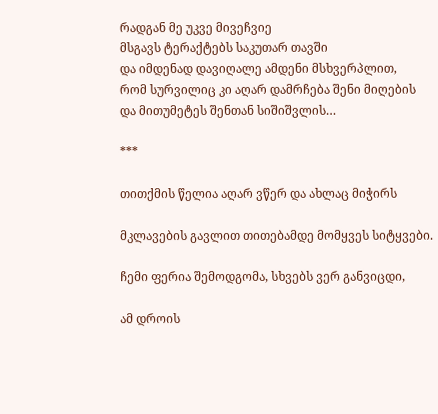რადგან მე უკვე მივეჩვიე
მსგავს ტერაქტებს საკუთარ თავში
და იმდენად დავიღალე ამდენი მსხვერპლით,
რომ სურვილიც კი აღარ დამრჩება შენი მიღების
და მითუმეტეს შენთან სიშიშვლის…

***

თითქმის წელია აღარ ვწერ და ახლაც მიჭირს

მკლავების გავლით თითებამდე მომყვეს სიტყვები.

ჩემი ფერია შემოდგომა, სხვებს ვერ განვიცდი,

ამ დროის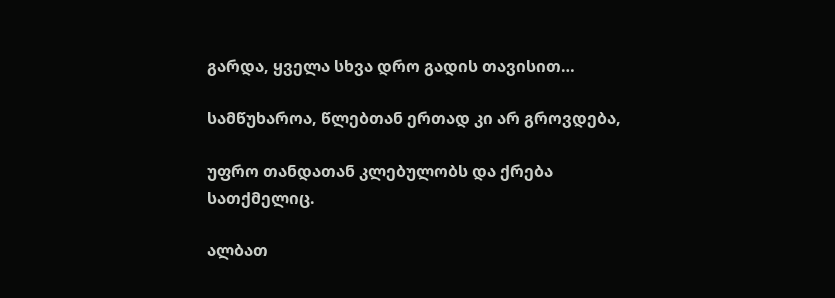გარდა, ყველა სხვა დრო გადის თავისით…

სამწუხაროა, წლებთან ერთად კი არ გროვდება,

უფრო თანდათან კლებულობს და ქრება სათქმელიც.

ალბათ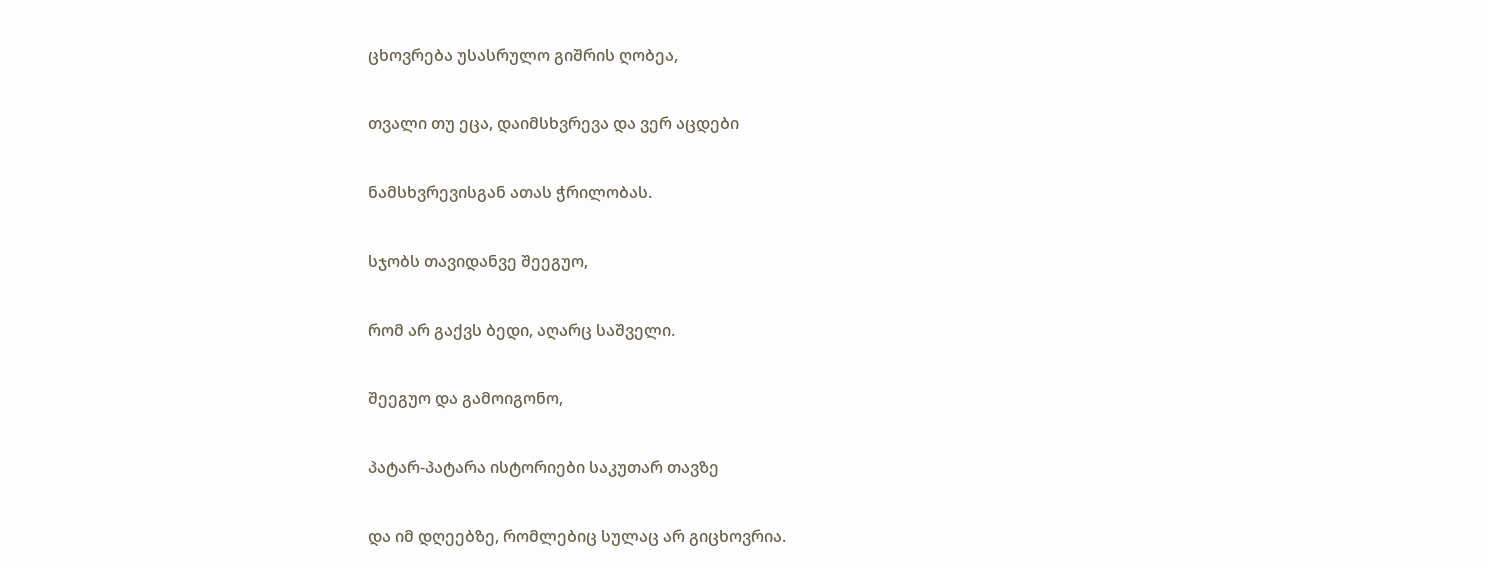ცხოვრება უსასრულო გიშრის ღობეა,

თვალი თუ ეცა, დაიმსხვრევა და ვერ აცდები

ნამსხვრევისგან ათას ჭრილობას.

სჯობს თავიდანვე შეეგუო,

რომ არ გაქვს ბედი, აღარც საშველი.

შეეგუო და გამოიგონო,

პატარ-პატარა ისტორიები საკუთარ თავზე

და იმ დღეებზე, რომლებიც სულაც არ გიცხოვრია.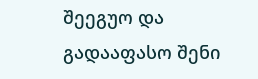შეეგუო და გადააფასო შენი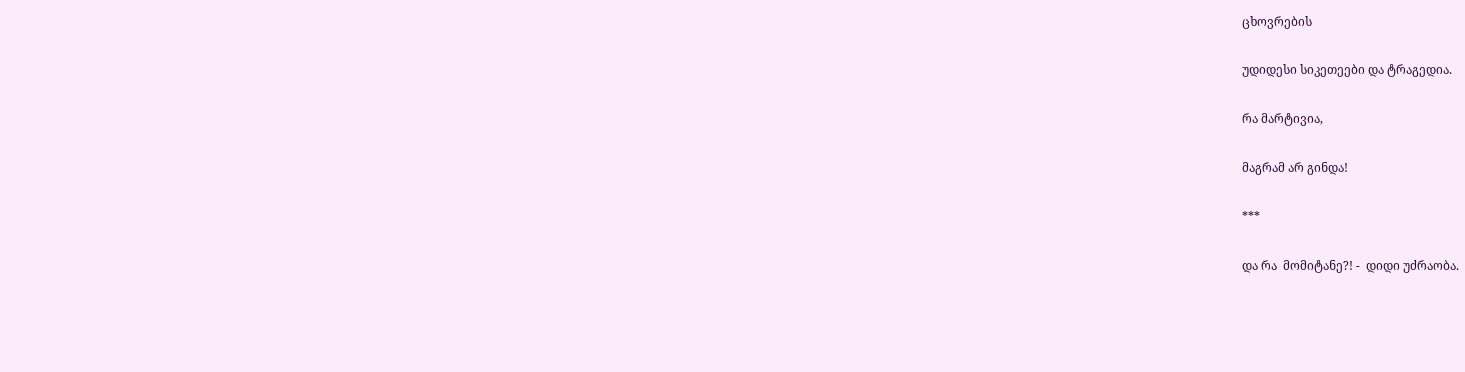ცხოვრების

უდიდესი სიკეთეები და ტრაგედია.

რა მარტივია,

მაგრამ არ გინდა!

***

და რა  მომიტანე?! -  დიდი უძრაობა.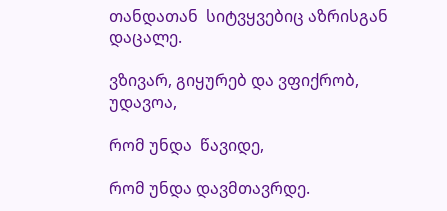თანდათან  სიტვყვებიც აზრისგან დაცალე.

ვზივარ, გიყურებ და ვფიქრობ, უდავოა,

რომ უნდა  წავიდე,

რომ უნდა დავმთავრდე.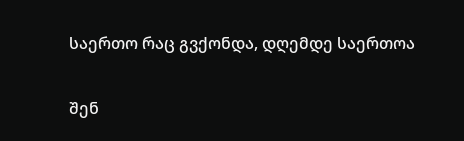საერთო რაც გვქონდა, დღემდე საერთოა

შენ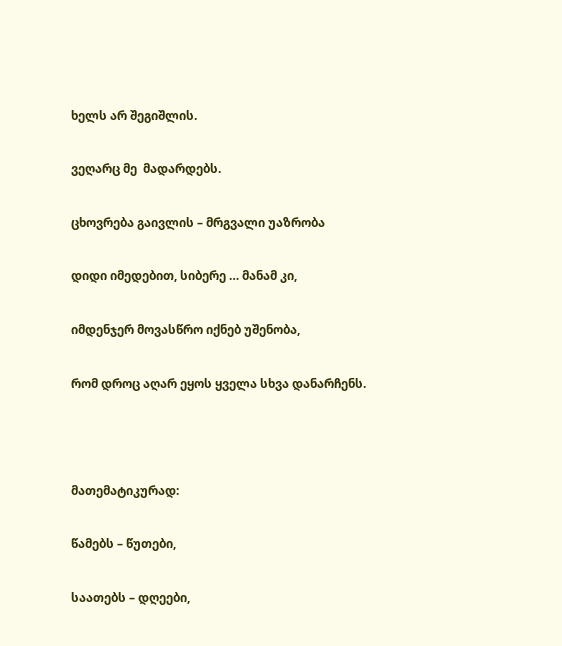ხელს არ შეგიშლის.

ვეღარც მე  მადარდებს.

ცხოვრება გაივლის – მრგვალი უაზრობა

დიდი იმედებით, სიბერე … მანამ კი,

იმდენჯერ მოვასწრო იქნებ უშენობა,

რომ დროც აღარ ეყოს ყველა სხვა დანარჩენს.



მათემატიკურად:

წამებს – წუთები,

საათებს – დღეები,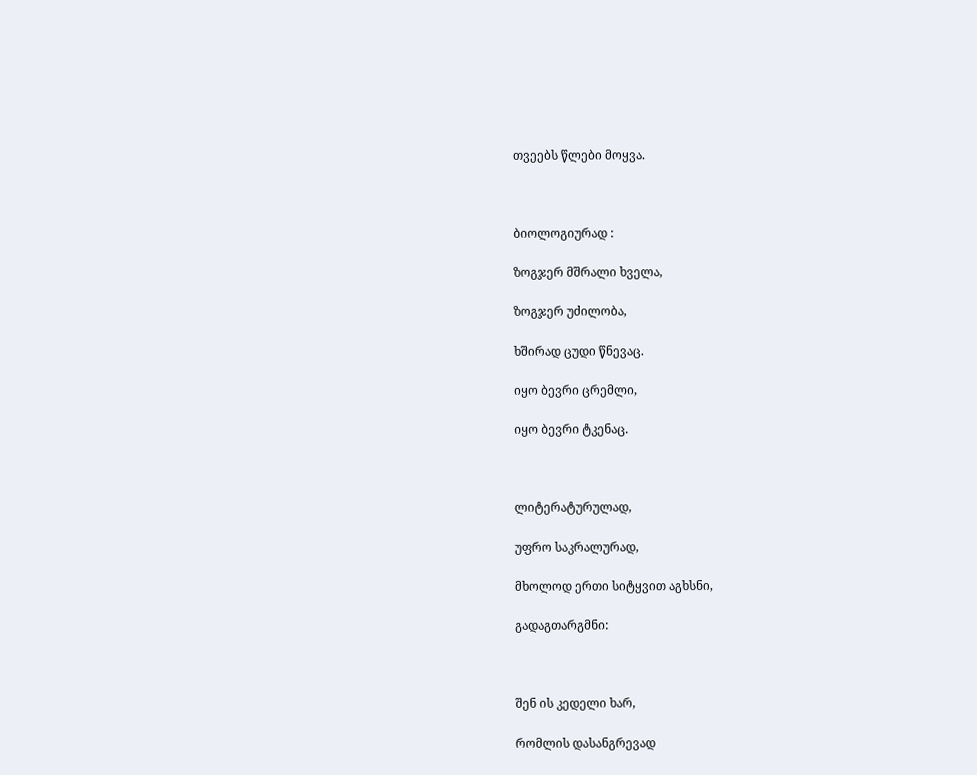თვეებს წლები მოყვა.



ბიოლოგიურად :

ზოგჯერ მშრალი ხველა,

ზოგჯერ უძილობა,

ხშირად ცუდი წნევაც.

იყო ბევრი ცრემლი,

იყო ბევრი ტკენაც.



ლიტერატურულად,

უფრო საკრალურად,

მხოლოდ ერთი სიტყვით აგხსნი,

გადაგთარგმნი:



შენ ის კედელი ხარ,

რომლის დასანგრევად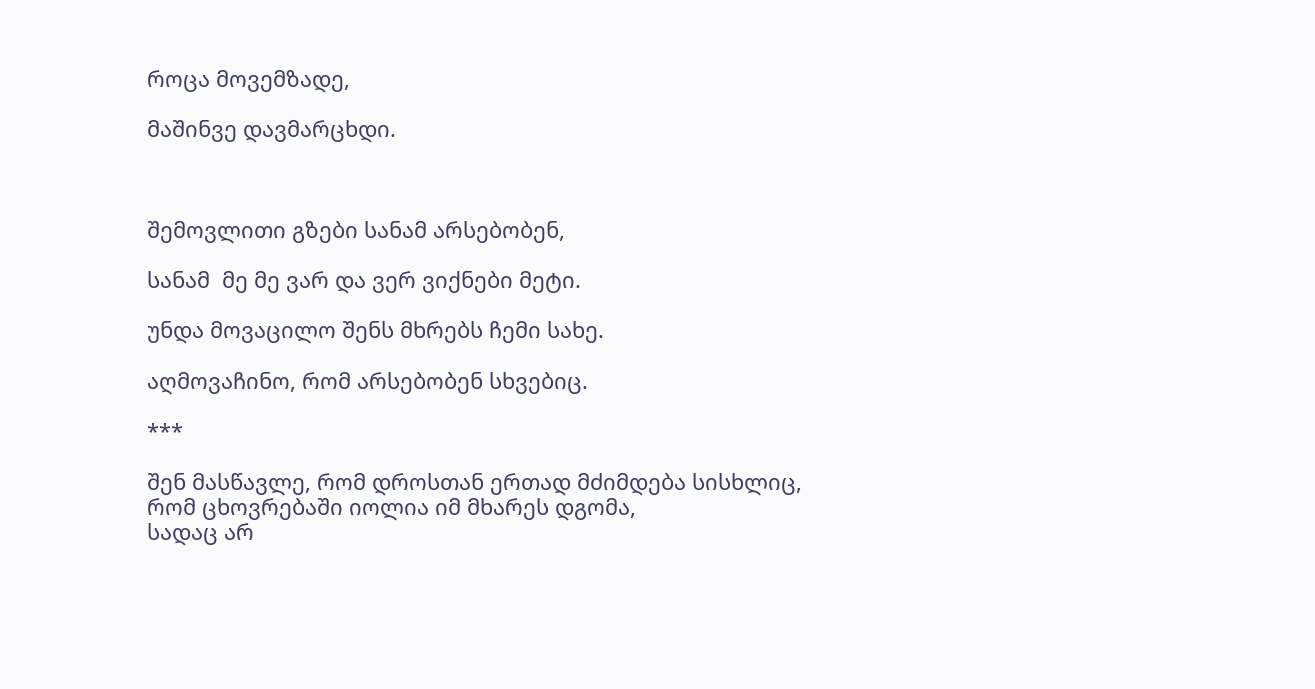როცა მოვემზადე,

მაშინვე დავმარცხდი.



შემოვლითი გზები სანამ არსებობენ,

სანამ  მე მე ვარ და ვერ ვიქნები მეტი.

უნდა მოვაცილო შენს მხრებს ჩემი სახე.

აღმოვაჩინო, რომ არსებობენ სხვებიც.

***

შენ მასწავლე, რომ დროსთან ერთად მძიმდება სისხლიც,
რომ ცხოვრებაში იოლია იმ მხარეს დგომა,
სადაც არ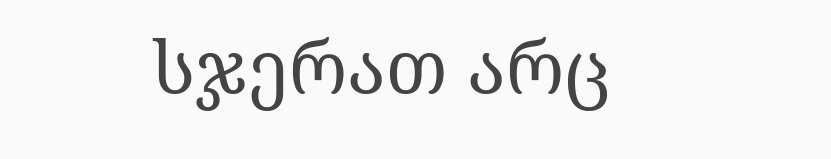სჯერათ არც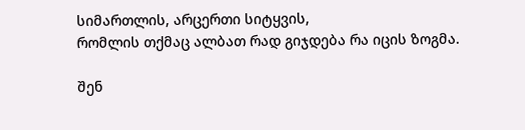სიმართლის, არცერთი სიტყვის,
რომლის თქმაც ალბათ რად გიჯდება რა იცის ზოგმა.

შენ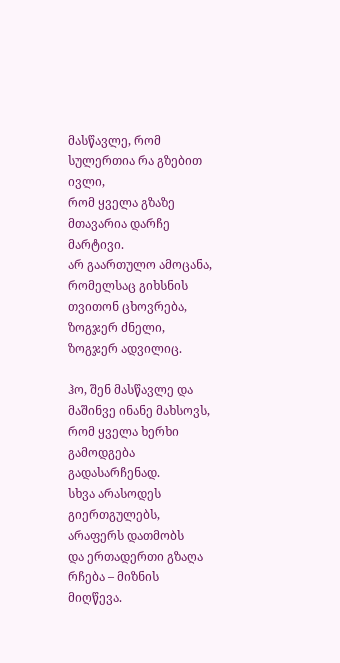მასწავლე, რომ სულერთია რა გზებით ივლი,
რომ ყველა გზაზე მთავარია დარჩე მარტივი.
არ გაართულო ამოცანა, რომელსაც გიხსნის
თვითონ ცხოვრება, ზოგჯერ ძნელი, ზოგჯერ ადვილიც.

ჰო, შენ მასწავლე და მაშინვე ინანე მახსოვს,
რომ ყველა ხერხი გამოდგება გადასარჩენად.
სხვა არასოდეს გიერთგულებს, არაფერს დათმობს
და ერთადერთი გზაღა რჩება – მიზნის მიღწევა.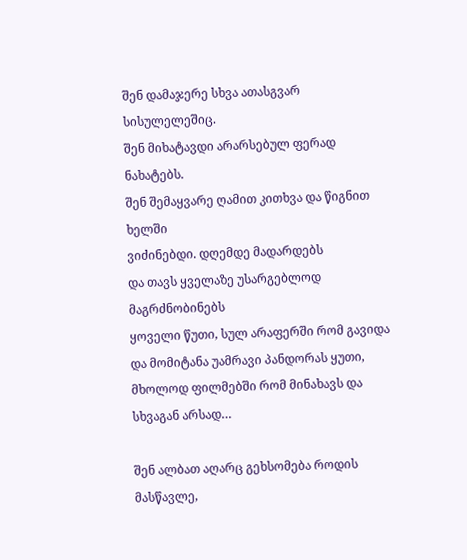შენ დამაჯერე სხვა ათასგვარ სისულელეშიც.
შენ მიხატავდი არარსებულ ფერად ნახატებს.
შენ შემაყვარე ღამით კითხვა და წიგნით ხელში
ვიძინებდი. დღემდე მადარდებს
და თავს ყველაზე უსარგებლოდ მაგრძნობინებს
ყოველი წუთი, სულ არაფერში რომ გავიდა
და მომიტანა უამრავი პანდორას ყუთი,
მხოლოდ ფილმებში რომ მინახავს და სხვაგან არსად…

შენ ალბათ აღარც გეხსომება როდის მასწავლე,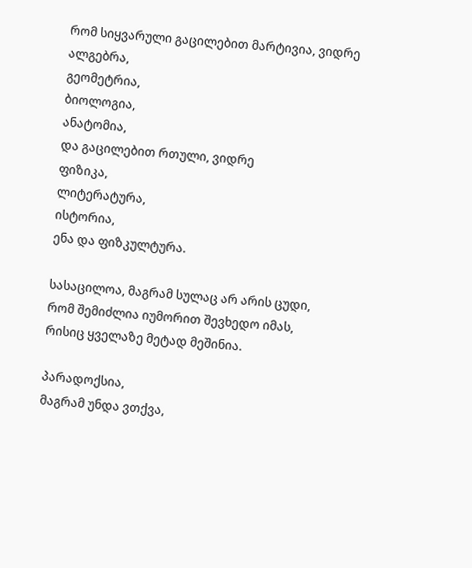რომ სიყვარული გაცილებით მარტივია, ვიდრე
ალგებრა,
გეომეტრია,
ბიოლოგია,
ანატომია,
და გაცილებით რთული, ვიდრე
ფიზიკა,
ლიტერატურა,
ისტორია,
ენა და ფიზკულტურა.

სასაცილოა, მაგრამ სულაც არ არის ცუდი,
რომ შემიძლია იუმორით შევხედო იმას,
რისიც ყველაზე მეტად მეშინია.

პარადოქსია,
მაგრამ უნდა ვთქვა,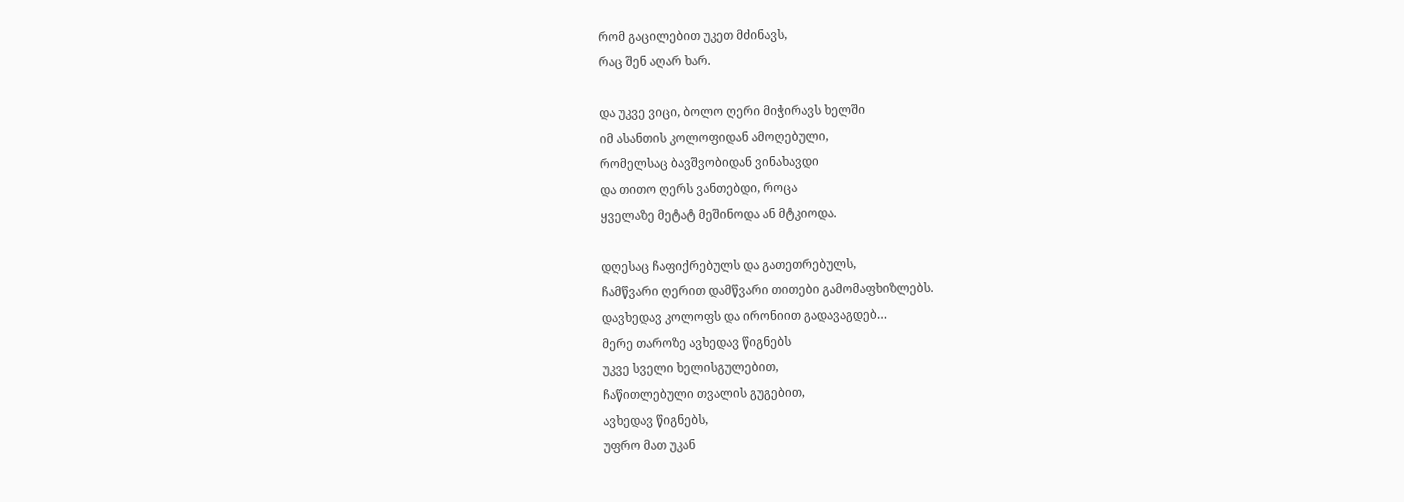რომ გაცილებით უკეთ მძინავს,
რაც შენ აღარ ხარ.

და უკვე ვიცი, ბოლო ღერი მიჭირავს ხელში
იმ ასანთის კოლოფიდან ამოღებული,
რომელსაც ბავშვობიდან ვინახავდი
და თითო ღერს ვანთებდი, როცა
ყველაზე მეტატ მეშინოდა ან მტკიოდა.

დღესაც ჩაფიქრებულს და გათეთრებულს,
ჩამწვარი ღერით დამწვარი თითები გამომაფხიზლებს.
დავხედავ კოლოფს და ირონიით გადავაგდებ…
მერე თაროზე ავხედავ წიგნებს
უკვე სველი ხელისგულებით,
ჩაწითლებული თვალის გუგებით,
ავხედავ წიგნებს,
უფრო მათ უკან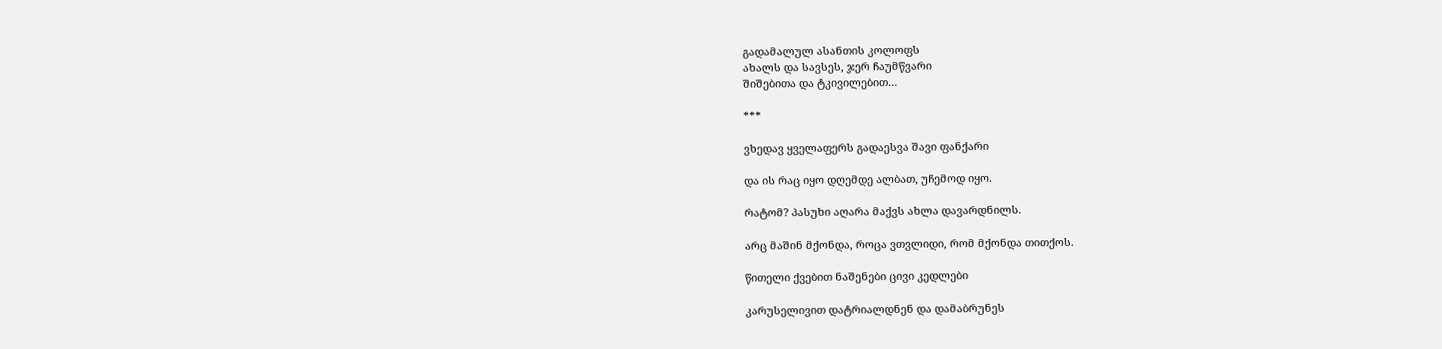გადამალულ ასანთის კოლოფს
ახალს და სავსეს, ჯერ ჩაუმწვარი
შიშებითა და ტკივილებით…

***

ვხედავ ყველაფერს გადაესვა შავი ფანქარი

და ის რაც იყო დღემდე ალბათ, უჩემოდ იყო.

რატომ? პასუხი აღარა მაქვს ახლა დავარდნილს.

არც მაშინ მქონდა, როცა ვთვლიდი, რომ მქონდა თითქოს.

წითელი ქვებით ნაშენები ცივი კედლები

კარუსელივით დატრიალდნენ და დამაბრუნეს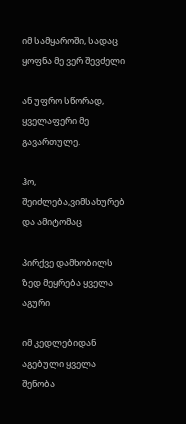იმ სამყაროში, სადაც ყოფნა მე ვერ შევძელი

ან უფრო სწორად, ყველაფერი მე გავართულე.

ჰო, შეიძლება,ვიმსახურებ და ამიტომაც

პირქვე დამხობილს ზედ მეყრება ყველა აგური

იმ კედლებიდან აგებული ყველა შენობა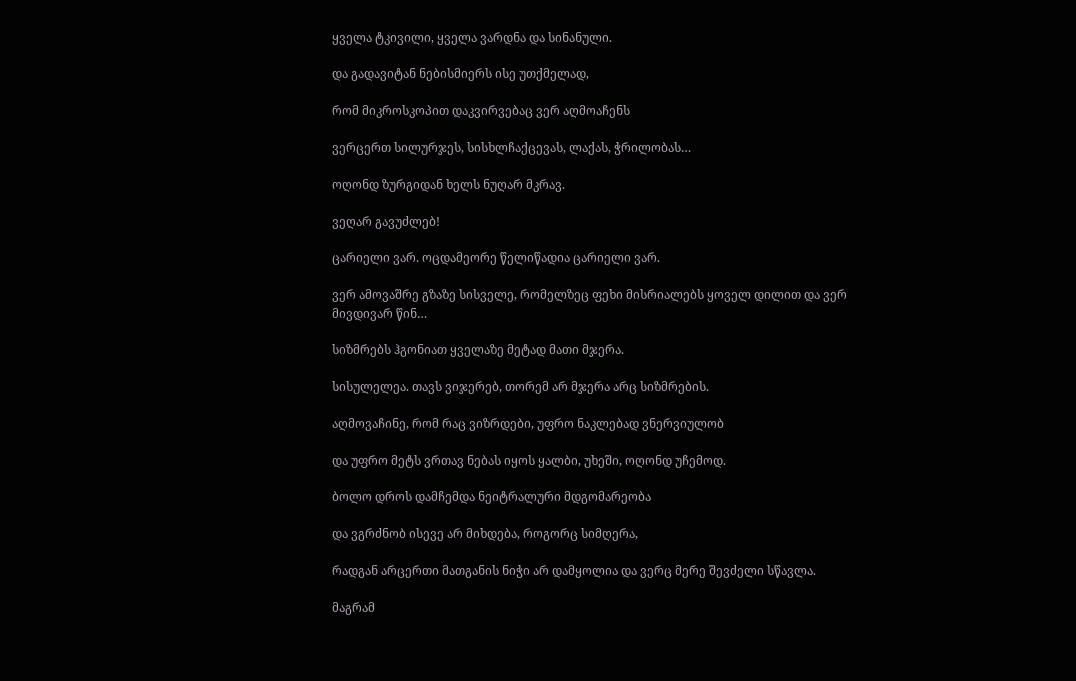ყველა ტკივილი, ყველა ვარდნა და სინანული.

და გადავიტან ნებისმიერს ისე უთქმელად,

რომ მიკროსკოპით დაკვირვებაც ვერ აღმოაჩენს

ვერცერთ სილურჯეს, სისხლჩაქცევას, ლაქას, ჭრილობას…

ოღონდ ზურგიდან ხელს ნუღარ მკრავ.

ვეღარ გავუძლებ!

ცარიელი ვარ. ოცდამეორე წელიწადია ცარიელი ვარ.

ვერ ამოვაშრე გზაზე სისველე, რომელზეც ფეხი მისრიალებს ყოველ დილით და ვერ მივდივარ წინ…

სიზმრებს ჰგონიათ ყველაზე მეტად მათი მჯერა.

სისულელეა. თავს ვიჯერებ, თორემ არ მჯერა არც სიზმრების.

აღმოვაჩინე, რომ რაც ვიზრდები, უფრო ნაკლებად ვნერვიულობ

და უფრო მეტს ვრთავ ნებას იყოს ყალბი, უხეში, ოღონდ უჩემოდ.

ბოლო დროს დამჩემდა ნეიტრალური მდგომარეობა

და ვგრძნობ ისევე არ მიხდება, როგორც სიმღერა,

რადგან არცერთი მათგანის ნიჭი არ დამყოლია და ვერც მერე შევძელი სწავლა.

მაგრამ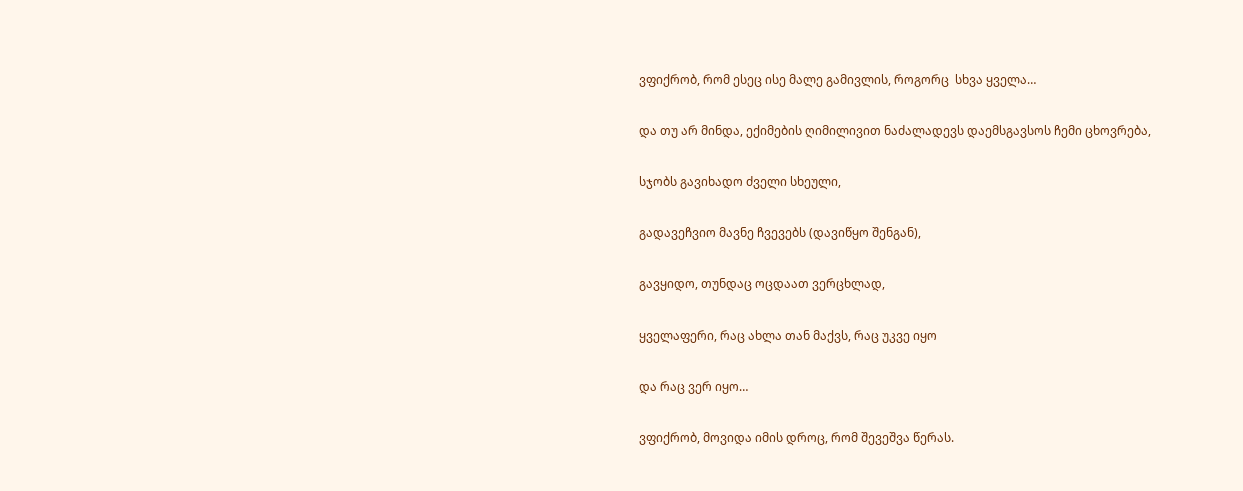ვფიქრობ, რომ ესეც ისე მალე გამივლის, როგორც  სხვა ყველა…

და თუ არ მინდა, ექიმების ღიმილივით ნაძალადევს დაემსგავსოს ჩემი ცხოვრება,

სჯობს გავიხადო ძველი სხეული,

გადავეჩვიო მავნე ჩვევებს (დავიწყო შენგან),

გავყიდო, თუნდაც ოცდაათ ვერცხლად,

ყველაფერი, რაც ახლა თან მაქვს, რაც უკვე იყო

და რაც ვერ იყო…

ვფიქრობ, მოვიდა იმის დროც, რომ შევეშვა წერას.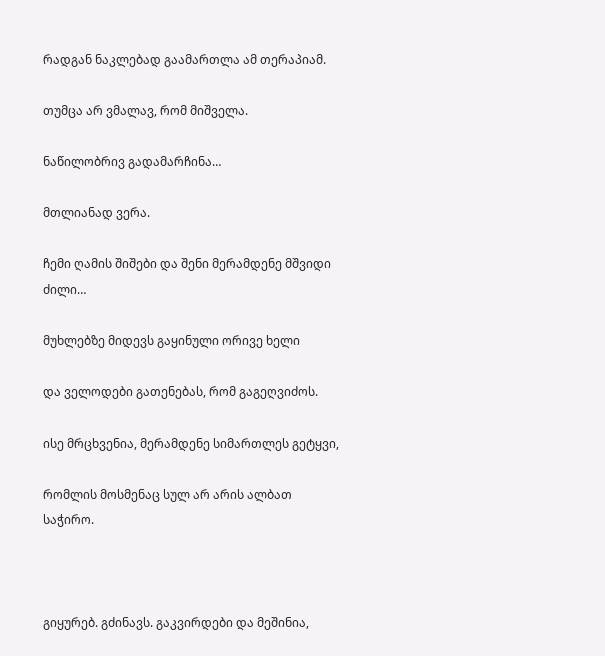რადგან ნაკლებად გაამართლა ამ თერაპიამ.

თუმცა არ ვმალავ, რომ მიშველა.

ნაწილობრივ გადამარჩინა…

მთლიანად ვერა.

ჩემი ღამის შიშები და შენი მერამდენე მშვიდი ძილი…

მუხლებზე მიდევს გაყინული ორივე ხელი

და ველოდები გათენებას, რომ გაგეღვიძოს.

ისე მრცხვენია, მერამდენე სიმართლეს გეტყვი,

რომლის მოსმენაც სულ არ არის ალბათ საჭირო.



გიყურებ. გძინავს. გაკვირდები და მეშინია,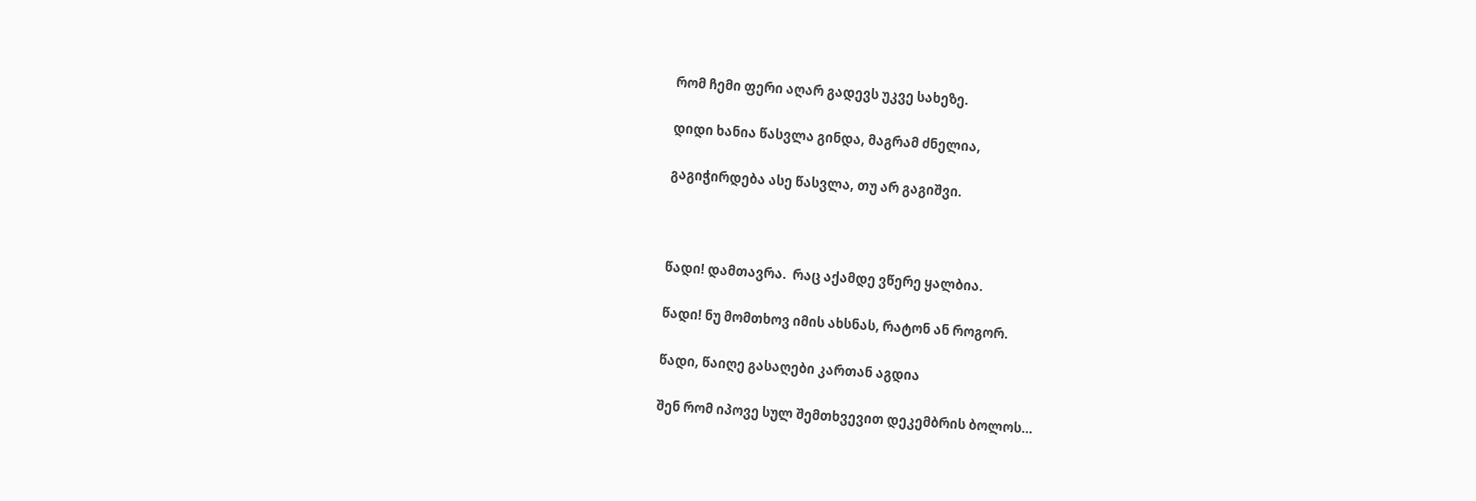რომ ჩემი ფერი აღარ გადევს უკვე სახეზე.

დიდი ხანია წასვლა გინდა, მაგრამ ძნელია,

გაგიჭირდება ასე წასვლა, თუ არ გაგიშვი.



წადი! დამთავრა.  რაც აქამდე ვწერე ყალბია.

წადი! ნუ მომთხოვ იმის ახსნას, რატონ ან როგორ.

წადი, წაიღე გასაღები კართან აგდია

შენ რომ იპოვე სულ შემთხვევით დეკემბრის ბოლოს…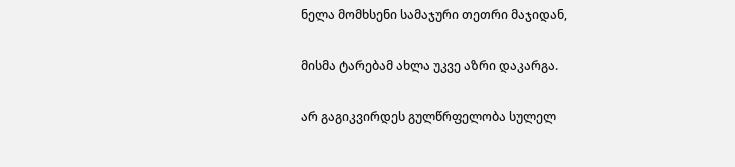ნელა მომხსენი სამაჯური თეთრი მაჯიდან,

მისმა ტარებამ ახლა უკვე აზრი დაკარგა.

არ გაგიკვირდეს გულწრფელობა სულელ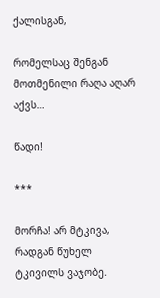ქალისგან,

რომელსაც შენგან მოთმენილი რაღა აღარ აქვს…

წადი!

***

მორჩა! არ მტკივა, რადგან წუხელ ტკივილს ვაჯობე.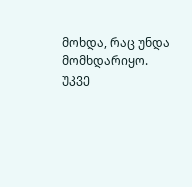მოხდა, რაც უნდა მომხდარიყო. უკვე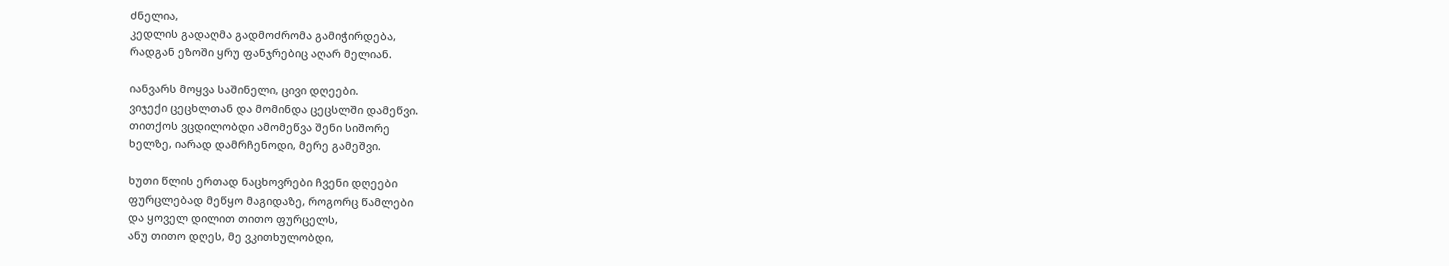ძნელია,
კედლის გადაღმა გადმოძრომა გამიჭირდება,
რადგან ეზოში ყრუ ფანჯრებიც აღარ მელიან.

იანვარს მოყვა საშინელი, ცივი დღეები.
ვიჯექი ცეცხლთან და მომინდა ცეცსლში დამეწვი.
თითქოს ვცდილობდი ამომეწვა შენი სიშორე
ხელზე, იარად დამრჩენოდი, მერე გამეშვი.

ხუთი წლის ერთად ნაცხოვრები ჩვენი დღეები
ფურცლებად მეწყო მაგიდაზე, როგორც წამლები
და ყოველ დილით თითო ფურცელს,
ანუ თითო დღეს, მე ვკითხულობდი,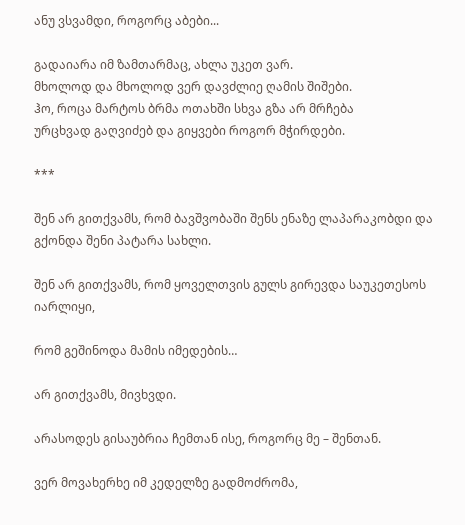ანუ ვსვამდი, როგორც აბები...

გადაიარა იმ ზამთარმაც, ახლა უკეთ ვარ.
მხოლოდ და მხოლოდ ვერ დავძლიე ღამის შიშები.
ჰო, როცა მარტოს ბრმა ოთახში სხვა გზა არ მრჩება
ურცხვად გაღვიძებ და გიყვები როგორ მჭირდები.

***

შენ არ გითქვამს, რომ ბავშვობაში შენს ენაზე ლაპარაკობდი და გქონდა შენი პატარა სახლი.

შენ არ გითქვამს, რომ ყოველთვის გულს გირევდა საუკეთესოს იარლიყი,

რომ გეშინოდა მამის იმედების…

არ გითქვამს, მივხვდი.

არასოდეს გისაუბრია ჩემთან ისე, როგორც მე – შენთან.

ვერ მოვახერხე იმ კედელზე გადმოძრომა,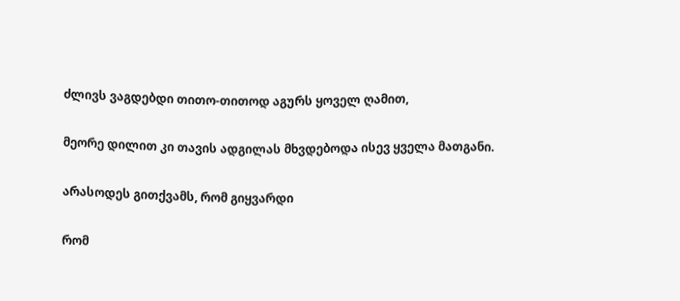ძლივს ვაგდებდი თითო-თითოდ აგურს ყოველ ღამით,

მეორე დილით კი თავის ადგილას მხვდებოდა ისევ ყველა მათგანი.

არასოდეს გითქვამს, რომ გიყვარდი

რომ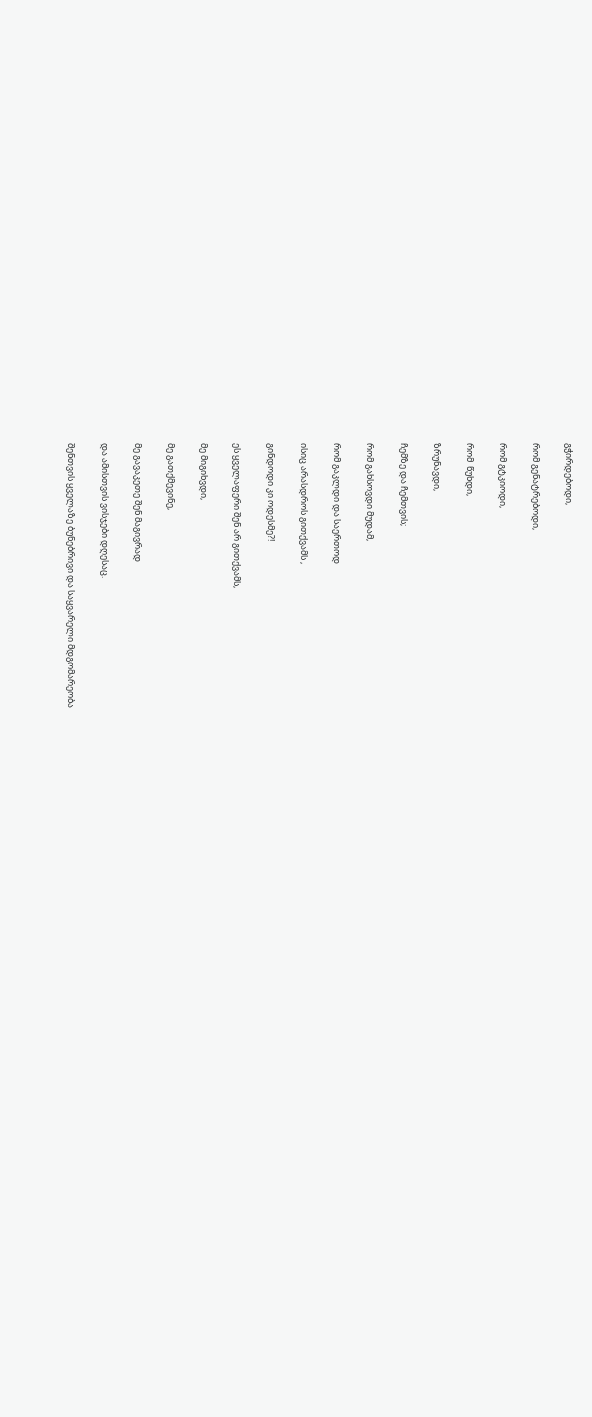გჭირდებოდი,

რომ გენატრებოდი,

რომ გტკიოდი,

რომ  წუხდი,

ზრუნავდი,

ჩემზე და ჩემთვის;

რომ გახსოვდი მუდამ,

რომ გაკლდი და საერთოდ

ისიც არასდროს გითქვამს ,

გინდოდი კი ოდესმე?!

ეს ყველაფერი შენ არ გითქვამს,

მე მიგიხვდი,

მე გათქმევინე,

მე გავაკეთე შენ მაგივრად

და ამისთვის ვისჯები დღესაც.

შენთვის ყველაზე ბუნებრივი და საყვარელი მდგომარეობა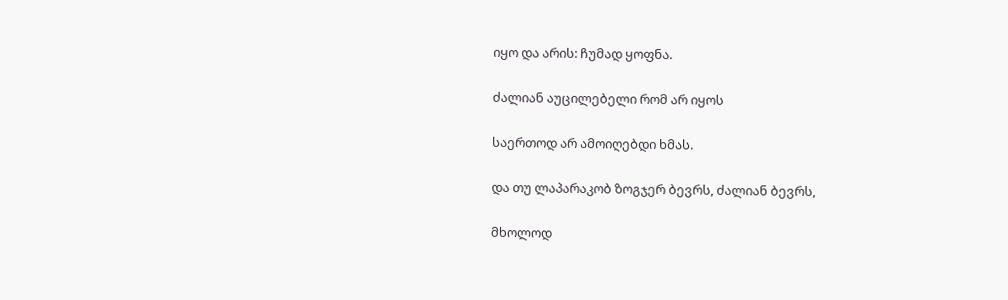იყო და არის: ჩუმად ყოფნა.

ძალიან აუცილებელი რომ არ იყოს

საერთოდ არ ამოიღებდი ხმას.

და თუ ლაპარაკობ ზოგჯერ ბევრს, ძალიან ბევრს,

მხოლოდ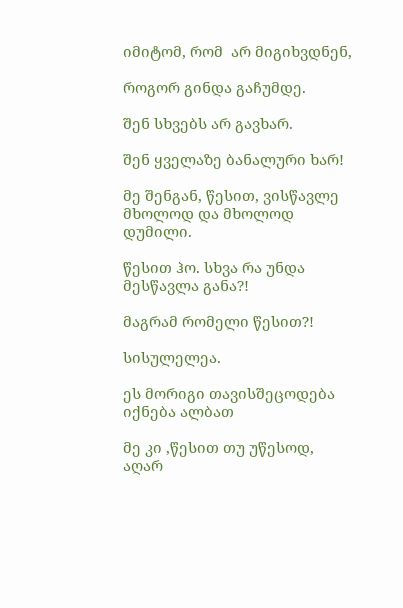იმიტომ, რომ  არ მიგიხვდნენ,

როგორ გინდა გაჩუმდე.

შენ სხვებს არ გავხარ.

შენ ყველაზე ბანალური ხარ!

მე შენგან, წესით, ვისწავლე მხოლოდ და მხოლოდ დუმილი.

წესით ჰო. სხვა რა უნდა მესწავლა განა?!

მაგრამ რომელი წესით?!

სისულელეა.

ეს მორიგი თავისშეცოდება იქნება ალბათ

მე კი ,წესით თუ უწესოდ, აღარ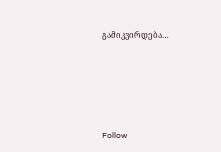გამიკვირდება…







Follow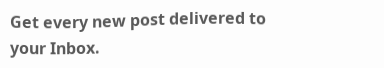Get every new post delivered to your Inbox.